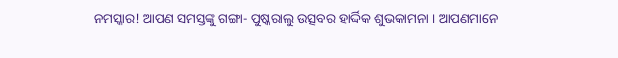ନମସ୍କାର! ଆପଣ ସମସ୍ତଙ୍କୁ ଗଙ୍ଗା- ପୁଷ୍କରାଲୁ ଉତ୍ସବର ହାର୍ଦ୍ଦିକ ଶୁଭକାମନା । ଆପଣମାନେ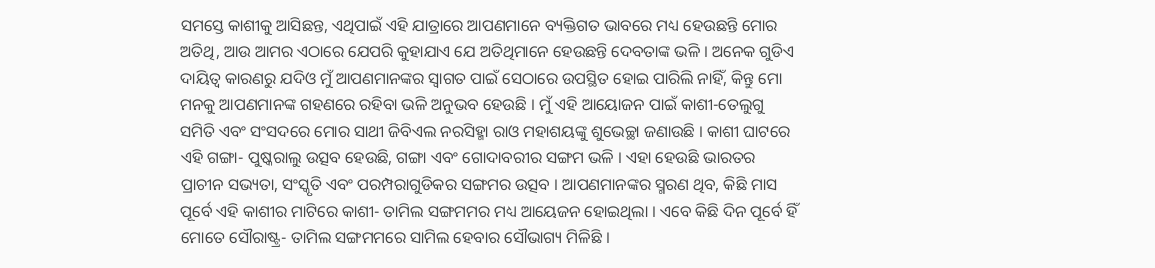ସମସ୍ତେ କାଶୀକୁ ଆସିଛନ୍ତ, ଏଥିପାଇଁ ଏହି ଯାତ୍ରାରେ ଆପଣମାନେ ବ୍ୟକ୍ତିଗତ ଭାବରେ ମଧ୍ୟ ହେଉଛନ୍ତି ମୋର ଅତିଥି, ଆଉ ଆମର ଏଠାରେ ଯେପରି କୁହାଯାଏ ଯେ ଅତିଥିମାନେ ହେଉଛନ୍ତି ଦେବତାଙ୍କ ଭଳି । ଅନେକ ଗୁଡିଏ ଦାୟିତ୍ୱ କାରଣରୁ ଯଦିଓ ମୁଁ ଆପଣମାନଙ୍କର ସ୍ୱାଗତ ପାଇଁ ସେଠାରେ ଉପସ୍ଥିତ ହୋଇ ପାରିଲି ନାହିଁ, କିନ୍ତୁ ମୋ ମନକୁ ଆପଣମାନଙ୍କ ଗହଣରେ ରହିବା ଭଳି ଅନୁଭବ ହେଉଛି । ମୁଁ ଏହି ଆୟୋଜନ ପାଇଁ କାଶୀ-ତେଲୁଗୁ ସମିତି ଏବଂ ସଂସଦରେ ମୋର ସାଥୀ ଜିବିଏଲ ନରସିହ୍ମା ରାଓ ମହାଶୟଙ୍କୁ ଶୁଭେଚ୍ଛା ଜଣାଉଛି । କାଶୀ ଘାଟରେ ଏହି ଗଙ୍ଗା- ପୁଷ୍କରାଲୁ ଉତ୍ସବ ହେଉଛି, ଗଙ୍ଗା ଏବଂ ଗୋଦାବରୀର ସଙ୍ଗମ ଭଳି । ଏହା ହେଉଛି ଭାରତର ପ୍ରାଚୀନ ସଭ୍ୟତା, ସଂସ୍କୃତି ଏବଂ ପରମ୍ପରାଗୁଡିକର ସଙ୍ଗମର ଉତ୍ସବ । ଆପଣମାନଙ୍କର ସ୍ମରଣ ଥିବ, କିଛି ମାସ ପୂର୍ବେ ଏହି କାଶୀର ମାଟିରେ କାଶୀ- ତାମିଲ ସଙ୍ଗମମର ମଧ୍ୟ ଆୟେଜନ ହୋଇଥିଲା । ଏବେ କିଛି ଦିନ ପୂର୍ବେ ହିଁ ମୋତେ ସୌରାଷ୍ଟ୍ର- ତାମିଲ ସଙ୍ଗମମରେ ସାମିଲ ହେବାର ସୌଭାଗ୍ୟ ମିଳିଛି ।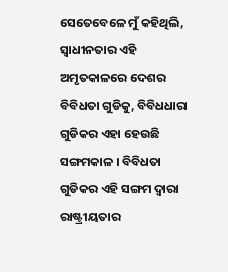ସେତେବେଳେ ମୁଁ କହିଥିଲି, ସ୍ୱାଧୀନତାର ଏହି ଅମୃତକାଳରେ ଦେଶର ବିବିଧତା ଗୁଡିକୁ, ବିବିଧଧାରା ଗୁଡିକର ଏହା ହେଉଛି ସଙ୍ଗମକାଳ । ବିବିଧତା ଗୁଡିକର ଏହି ସଙ୍ଗମ ଦ୍ୱାରା ରାଷ୍ଟ୍ରୀୟତାର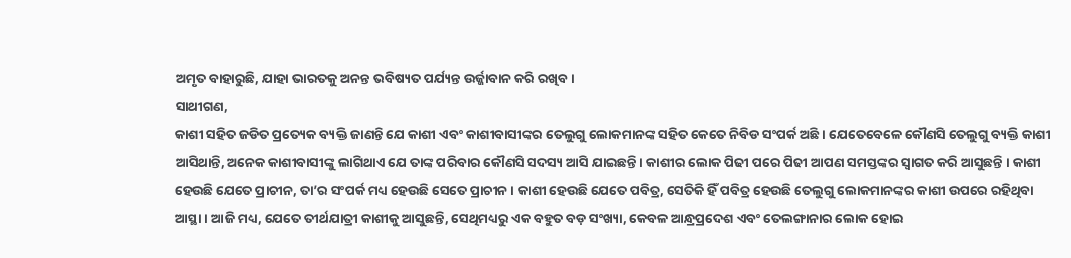ଅମୃତ ବାହାରୁଛି, ଯାହା ଭାରତକୁ ଅନନ୍ତ ଭବିଷ୍ୟତ ପର୍ଯ୍ୟନ୍ତ ଉର୍ଜ୍ଜାବାନ କରି ରଖିବ ।
ସାଥୀଗଣ,
କାଶୀ ସହିତ ଜଡିତ ପ୍ରତ୍ୟେକ ବ୍ୟକ୍ତି ଜାଣନ୍ତି ଯେ କାଶୀ ଏବଂ କାଶୀବାସୀଙ୍କର ତେଲୁଗୁ ଲୋକମାନଙ୍କ ସହିତ କେତେ ନିବିଡ ସଂପର୍କ ଅଛି । ଯେତେବେଳେ କୌଣସି ତେଲୁଗୁ ବ୍ୟକ୍ତି କାଶୀ ଆସିଥାନ୍ତି, ଅନେକ କାଶୀବାସୀଙ୍କୁ ଲାଗିଥାଏ ଯେ ତାଙ୍କ ପରିବାର କୌଣସି ସଦସ୍ୟ ଆସି ଯାଇଛନ୍ତି । କାଶୀର ଲୋକ ପିଢୀ ପରେ ପିଢୀ ଆପଣ ସମସ୍ତଙ୍କର ସ୍ୱାଗତ କରି ଆସୁଛନ୍ତି । କାଶୀ ହେଉଛି ଯେତେ ପ୍ରାଚୀନ, ତା’ର ସଂପର୍କ ମଧ୍ୟ ହେଉଛି ସେତେ ପ୍ରାଚୀନ । କାଶୀ ହେଉଛି ଯେତେ ପବିତ୍ର, ସେତିକି ହିଁ ପବିତ୍ର ହେଉଛି ତେଲୁଗୁ ଲୋକମାନଙ୍କର କାଶୀ ଉପରେ ରହିଥିବା ଆସ୍ଥା । ଆଜି ମଧ୍ୟ, ଯେତେ ତୀର୍ଥଯାତ୍ରୀ କାଶୀକୁ ଆସୁଛନ୍ତି, ସେଥିମଧ୍ୟରୁ ଏକ ବହୁତ ବଡ଼ ସଂଖ୍ୟା, କେବଳ ଆନ୍ଧ୍ରପ୍ରଦେଶ ଏବଂ ତେଲଙ୍ଗାନାର ଲୋକ ହୋଇ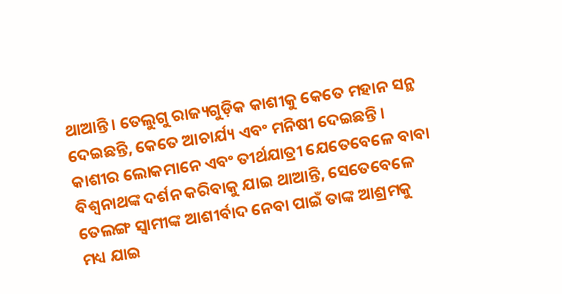ଥାଆନ୍ତି । ତେଲୁଗୁ ରାଜ୍ୟଗୁଡ଼ିକ କାଶୀକୁ କେତେ ମହାନ ସନ୍ଥ ଦେଇଛନ୍ତି, କେତେ ଆଚାର୍ଯ୍ୟ ଏବଂ ମନିଷୀ ଦେଇଛନ୍ତି । କାଶୀର ଲୋକମାନେ ଏବଂ ତୀର୍ଥଯାତ୍ରୀ ଯେତେବେଳେ ବାବା ବିଶ୍ୱନାଥଙ୍କ ଦର୍ଶନ କରିବାକୁ ଯାଇ ଥାଆନ୍ତି, ସେତେବେଳେ ତେଲଙ୍ଗ ସ୍ୱାମୀଙ୍କ ଆଶୀର୍ବାଦ ନେବା ପାଇଁ ତାଙ୍କ ଆଶ୍ରମକୁ ମଧ୍ୟ ଯାଇ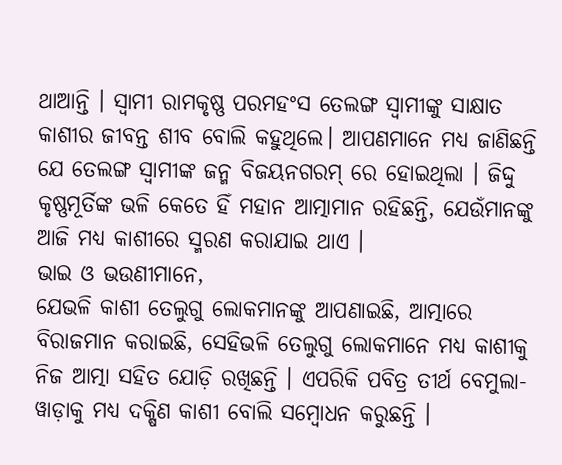ଥାଆନ୍ତି । ସ୍ୱାମୀ ରାମକୃଷ୍ଣ ପରମହଂସ ତେଲଙ୍ଗ ସ୍ୱାମୀଙ୍କୁ ସାକ୍ଷାତ କାଶୀର ଜୀବନ୍ତ ଶୀବ ବୋଲି କହୁଥିଲେ। ଆପଣମାନେ ମଧ୍ୟ ଜାଣିଛନ୍ତି ଯେ ତେଲଙ୍ଗ ସ୍ୱାମୀଙ୍କ ଜନ୍ମ ବିଜୟନଗରମ୍ ରେ ହୋଇଥିଲା । ଜିଦ୍ଦୁ କୃଷ୍ଣମୂର୍ତିଙ୍କ ଭଳି କେତେ ହିଁ ମହାନ ଆତ୍ମାମାନ ରହିଛନ୍ତି, ଯେଉଁମାନଙ୍କୁ ଆଜି ମଧ୍ୟ କାଶୀରେ ସ୍ମରଣ କରାଯାଇ ଥାଏ ।
ଭାଇ ଓ ଭଉଣୀମାନେ,
ଯେଭଳି କାଶୀ ତେଲୁଗୁ ଲୋକମାନଙ୍କୁ ଆପଣାଇଛି, ଆତ୍ମାରେ ବିରାଜମାନ କରାଇଛି, ସେହିଭଳି ତେଲୁଗୁ ଲୋକମାନେ ମଧ୍ୟ କାଶୀକୁ ନିଜ ଆତ୍ମା ସହିତ ଯୋଡ଼ି ରଖିଛନ୍ତି । ଏପରିକି ପବିତ୍ର ତୀର୍ଥ ବେମୁଲା- ୱାଡ଼ାକୁ ମଧ୍ୟ ଦକ୍ଷିଣ କାଶୀ ବୋଲି ସମ୍ବୋଧନ କରୁଛନ୍ତି ।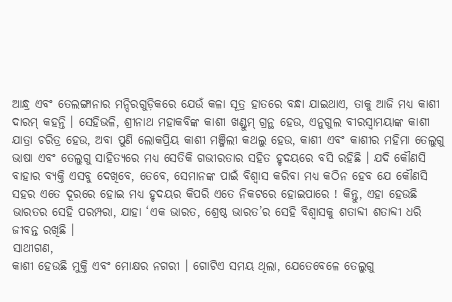ଆନ୍ଧ୍ର ଏବଂ ତେଲଙ୍ଗାନାର ମନ୍ଦିରଗୁଡ଼ିକରେ ଯେଉଁ କଳା ସୂତ୍ର ହାତରେ ବନ୍ଧା ଯାଇଥାଏ, ତାକୁ ଆଜି ମଧ୍ୟ କାଶୀ ଦାରମ୍ କହନ୍ତି । ସେହିଭଳି, ଶ୍ରୀନାଥ ମହାକବିଙ୍କ କାଶୀ ଖଣ୍ଡୁମ୍ ଗ୍ରନ୍ଥ ହେଉ, ଏନୁଗୁଲ ବୀରସ୍ୱାମୟାଙ୍କ କାଶୀ ଯାତ୍ରା ଚରିତ୍ର ହେଉ, ଅବା ପୁଣି ଲୋକପ୍ରିୟ କାଶୀ ମଞ୍ଜିଲୀ କଥଲୁ ହେଉ, କାଶୀ ଏବଂ କାଶୀର ମହିମା ତେଲୁଗୁ ଭାଷା ଏବଂ ତେଲୁଗୁ ସାହିତ୍ୟରେ ମଧ୍ୟ ସେତିକି ଗଭୀରତାର ସହିତ ହୃଦୟରେ ବସି ରହିଛି । ଯଦି କୌଣସି ବାହାର ବ୍ୟକ୍ତି ଏସବୁ ଦେଖିବେ, ତେବେ, ସେମାନଙ୍କ ପାଇଁ ବିଶ୍ୱାସ କରିବା ମଧ୍ୟ କଠିନ ହେବ ଯେ କୌଣସି ସହର ଏତେ ଦୂରରେ ହୋଇ ମଧ୍ୟ ହୃଦୟର କିପରି ଏତେ ନିକଟରେ ହୋଇପାରେ ! କିନ୍ତୁ, ଏହା ହେଉଛି ଭାରତର ସେହି ପରମ୍ପରା, ଯାହା ‘ଏକ ଭାରତ, ଶ୍ରେଷ୍ଠ ଭାରତ’ର ସେହି ବିଶ୍ୱାସକୁ ଶତାବ୍ଦୀ ଶତାବ୍ଦୀ ଧରି ଜୀବନ୍ତ ରଖିଛି ।
ସାଥୀଗଣ,
କାଶୀ ହେଉଛି ମୁକ୍ତି ଏବଂ ମୋକ୍ଷର ନଗରୀ । ଗୋଟିଏ ସମୟ ଥିଲା, ଯେତେବେଳେ ତେଲୁଗୁ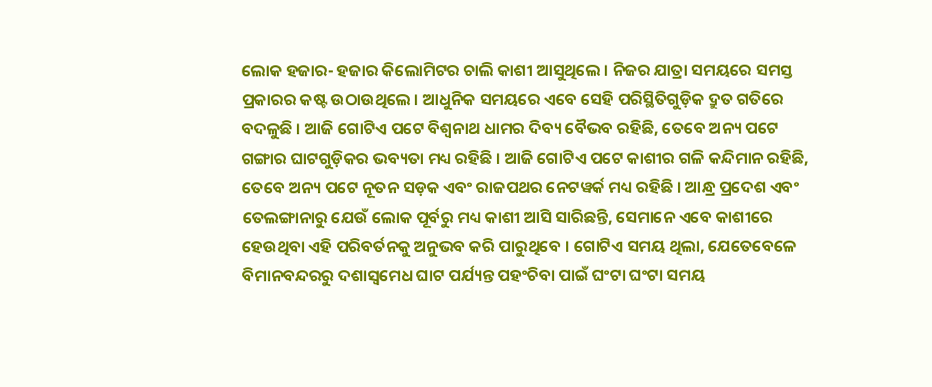ଲୋକ ହଜାର- ହଜାର କିଲୋମିଟର ଚାଲି କାଶୀ ଆସୁଥିଲେ । ନିଜର ଯାତ୍ରା ସମୟରେ ସମସ୍ତ ପ୍ରକାରର କଷ୍ଟ ଉଠାଉଥିଲେ । ଆଧୁନିକ ସମୟରେ ଏବେ ସେହି ପରିସ୍ଥିତିଗୁଡ଼ିକ ଦ୍ରୁତ ଗତିରେ ବଦଳୁଛି । ଆଜି ଗୋଟିଏ ପଟେ ବିଶ୍ୱନାଥ ଧାମର ଦିବ୍ୟ ବୈଭବ ରହିଛି, ତେବେ ଅନ୍ୟ ପଟେ ଗଙ୍ଗାର ଘାଟଗୁଡ଼ିକର ଭବ୍ୟତା ମଧ୍ୟ ରହିଛି । ଆଜି ଗୋଟିଏ ପଟେ କାଶୀର ଗଳି କନ୍ଦିମାନ ରହିଛି, ତେବେ ଅନ୍ୟ ପଟେ ନୂତନ ସଡ଼କ ଏବଂ ରାଜପଥର ନେଟୱର୍କ ମଧ୍ୟ ରହିଛି । ଆନ୍ଧ୍ର ପ୍ରଦେଶ ଏବଂ ତେଲଙ୍ଗାନାରୁ ଯେଉଁ ଲୋକ ପୂର୍ବରୁ ମଧ୍ୟ କାଶୀ ଆସି ସାରିଛନ୍ତି, ସେମାନେ ଏବେ କାଶୀରେ ହେଉଥିବା ଏହି ପରିବର୍ତନକୁ ଅନୁଭବ କରି ପାରୁଥିବେ । ଗୋଟିଏ ସମୟ ଥିଲା, ଯେତେବେଳେ ବିମାନବନ୍ଦରରୁ ଦଶାସ୍ୱମେଧ ଘାଟ ପର୍ଯ୍ୟନ୍ତ ପହଂଚିବା ପାଇଁ ଘଂଟା ଘଂଟା ସମୟ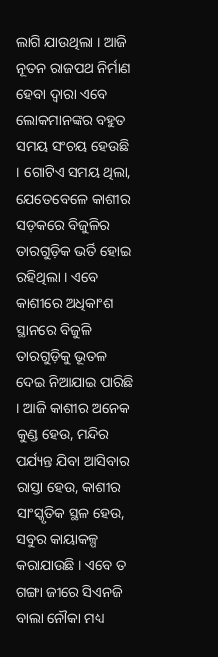ଲାଗି ଯାଉଥିଲା । ଆଜି ନୂତନ ରାଜପଥ ନିର୍ମାଣ ହେବା ଦ୍ୱାରା ଏବେ ଲୋକମାନଙ୍କର ବହୁତ ସମୟ ସଂଚୟ ହେଉଛି । ଗୋଟିଏ ସମୟ ଥିଲା, ଯେତେବେଳେ କାଶୀର ସଡ଼କରେ ବିଜୁଳିର ତାରଗୁଡ଼ିକ ଭର୍ତି ହୋଇ ରହିଥିଲା । ଏବେ କାଶୀରେ ଅଧିକାଂଶ ସ୍ଥାନରେ ବିଜୁଳି ତାରଗୁଡ଼ିକୁ ଭୂତଳ ଦେଇ ନିଆଯାଇ ପାରିଛି । ଆଜି କାଶୀର ଅନେକ କୁଣ୍ଡ ହେଉ, ମନ୍ଦିର ପର୍ଯ୍ୟନ୍ତ ଯିବା ଆସିବାର ରାସ୍ତା ହେଉ, କାଶୀର ସାଂସ୍କୃତିକ ସ୍ଥଳ ହେଉ, ସବୁର କାୟାକଳ୍ପ କରାଯାଉଛି । ଏବେ ତ ଗଙ୍ଗା ଜୀରେ ସିଏନଜି ବାଲା ନୌକା ମଧ୍ୟ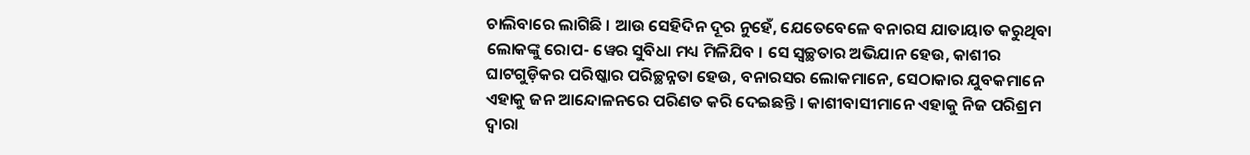ଚାଲିବାରେ ଲାଗିଛି । ଆଉ ସେହିଦିନ ଦୂର ନୁହେଁ, ଯେତେବେଳେ ବନାରସ ଯାତାୟାତ କରୁଥିବା ଲୋକଙ୍କୁ ରୋପ- ୱେର ସୁବିଧା ମଧ୍ୟ ମିଳିଯିବ । ସେ ସ୍ୱଚ୍ଛତାର ଅଭିଯାନ ହେଉ, କାଶୀର ଘାଟଗୁଡ଼ିକର ପରିଷ୍କାର ପରିଚ୍ଛନ୍ନତା ହେଉ, ବନାରସର ଲୋକମାନେ, ସେଠାକାର ଯୁବକମାନେ ଏହାକୁ ଜନ ଆନ୍ଦୋଳନରେ ପରିଣତ କରି ଦେଇଛନ୍ତି । କାଶୀବାସୀମାନେ ଏହାକୁ ନିଜ ପରିଶ୍ରମ ଦ୍ୱାରା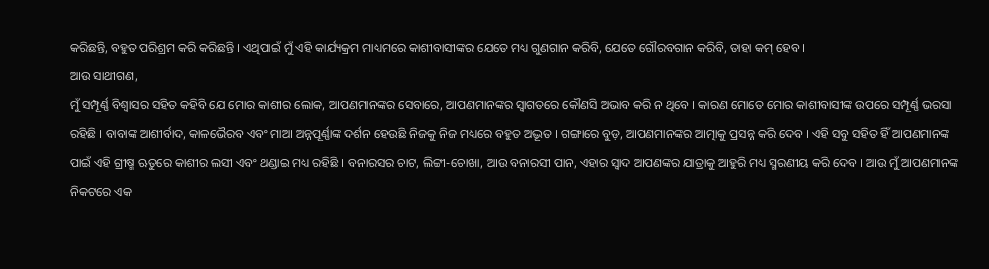କରିଛନ୍ତି, ବହୁତ ପରିଶ୍ରମ କରି କରିଛନ୍ତି । ଏଥିପାଇଁ ମୁଁ ଏହି କାର୍ଯ୍ୟକ୍ରମ ମାଧ୍ୟମରେ କାଶୀବାସୀଙ୍କର ଯେତେ ମଧ୍ୟ ଗୁଣଗାନ କରିବି, ଯେତେ ଗୌରବଗାନ କରିବି, ତାହା କମ୍ ହେବ ।
ଆଉ ସାଥୀଗଣ,
ମୁଁ ସମ୍ପୂର୍ଣ୍ଣ ବିଶ୍ୱାସର ସହିତ କହିବି ଯେ ମୋର କାଶୀର ଲୋକ, ଆପଣମାନଙ୍କର ସେବାରେ, ଆପଣମାନଙ୍କର ସ୍ୱାଗତରେ କୌଣସି ଅଭାବ କରି ନ ଥିବେ । କାରଣ ମୋତେ ମୋର କାଶୀବାସୀଙ୍କ ଉପରେ ସମ୍ପୂର୍ଣ୍ଣ ଭରସା ରହିଛି । ବାବାଙ୍କ ଆଶୀର୍ବାଦ, କାଳଭୈରବ ଏବଂ ମାଆ ଅନ୍ନପୂର୍ଣ୍ଣାଙ୍କ ଦର୍ଶନ ହେଉଛି ନିଜକୁ ନିଜ ମଧ୍ୟରେ ବହୁତ ଅଦ୍ଭୂତ । ଗଙ୍ଗାରେ ବୁଡ଼, ଆପଣମାନଙ୍କର ଆତ୍ମାକୁ ପ୍ରସନ୍ନ କରି ଦେବ । ଏହି ସବୁ ସହିତ ହିଁ ଆପଣମାନଙ୍କ ପାଇଁ ଏହି ଗ୍ରୀଷ୍ମ ଋତୁରେ କାଶୀର ଲସୀ ଏବଂ ଥଣ୍ଡାଇ ମଧ୍ୟ ରହିଛି । ବନାରସର ଚାଟ, ଲିଟ୍ଟୀ-ଚୋଖା, ଆଉ ବନାରସୀ ପାନ, ଏହାର ସ୍ୱାଦ ଆପଣଙ୍କର ଯାତ୍ରାକୁ ଆହୁରି ମଧ୍ୟ ସ୍ମରଣୀୟ କରି ଦେବ । ଆଉ ମୁଁ ଆପଣମାନଙ୍କ ନିକଟରେ ଏକ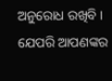ଅନୁରୋଧ ରଖିବି । ଯେପରି ଆପଣଙ୍କର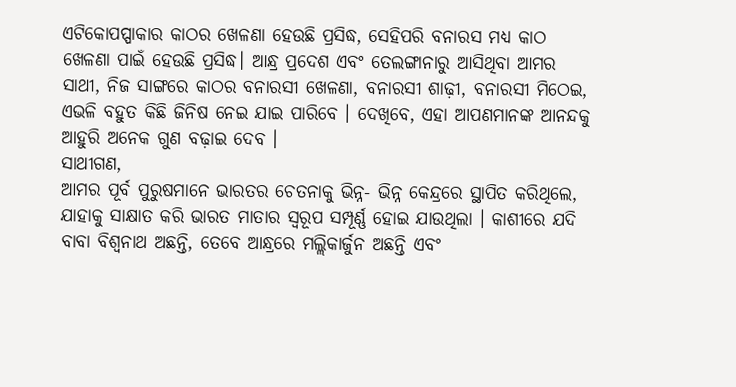ଏଟିକୋପପ୍ପାକାର କାଠର ଖେଳଣା ହେଉଛି ପ୍ରସିଦ୍ଧ, ସେହିପରି ବନାରସ ମଧ୍ୟ କାଠ ଖେଳଣା ପାଇଁ ହେଉଛି ପ୍ରସିଦ୍ଧ। ଆନ୍ଧ୍ର ପ୍ରଦେଶ ଏବଂ ତେଲଙ୍ଗାନାରୁ ଆସିଥିବା ଆମର ସାଥୀ, ନିଜ ସାଙ୍ଗରେ କାଠର ବନାରସୀ ଖେଳଣା, ବନାରସୀ ଶାଢ଼ୀ, ବନାରସୀ ମିଠେଇ, ଏଭଳି ବହୁତ କିଛି ଜିନିଷ ନେଇ ଯାଇ ପାରିବେ । ଦେଖିବେ, ଏହା ଆପଣମାନଙ୍କ ଆନନ୍ଦକୁ ଆହୁରି ଅନେକ ଗୁଣ ବଢ଼ାଇ ଦେବ ।
ସାଥୀଗଣ,
ଆମର ପୂର୍ବ ପୁରୁଷମାନେ ଭାରତର ଚେତନାକୁ ଭିନ୍ନ- ଭିନ୍ନ କେନ୍ଦ୍ରରେ ସ୍ଥାପିତ କରିଥିଲେ, ଯାହାକୁ ସାକ୍ଷାତ କରି ଭାରତ ମାତାର ସ୍ୱରୂପ ସମ୍ପୂର୍ଣ୍ଣ ହୋଇ ଯାଉଥିଲା । କାଶୀରେ ଯଦି ବାବା ବିଶ୍ୱନାଥ ଅଛନ୍ତି, ତେବେ ଆନ୍ଧ୍ରରେ ମଲ୍ଲିକାର୍ଜୁନ ଅଛନ୍ତି ଏବଂ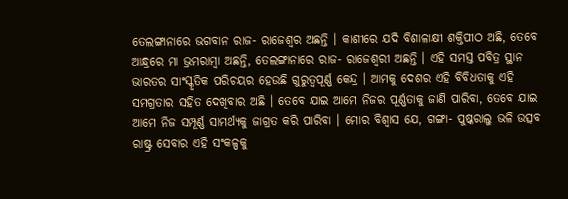ତେଲଙ୍ଗାନାରେ ଭଗବାନ ରାଜ- ରାଜେଶ୍ୱର ଅଛନ୍ତି । କାଶୀରେ ଯଦି ବିଶାଳାକ୍ଷୀ ଶକ୍ତିପୀଠ ଅଛି, ତେବେ ଆନ୍ଧ୍ରରେ ମା ଭ୍ରମରାମ୍ବା ଅଛନ୍ତି, ତେଲଙ୍ଗାନାରେ ରାଜ- ରାଜେଶ୍ୱରୀ ଅଛନ୍ତି । ଏହି ସମସ୍ତ ପବିତ୍ର ସ୍ଥାନ ଭାରତର ସାଂସ୍କୃତିକ ପରିଚୟର ହେଉଛି ଗୁରୁତ୍ୱପୂର୍ଣ୍ଣ କେନ୍ଦ୍ର । ଆମକୁ ଦେଶର ଏହି ବିବିଧତାକୁ ଏହି ସମଗ୍ରତାର ସହିତ ଦେଖିବାର ଅଛି । ତେବେ ଯାଇ ଆମେ ନିଜର ପୂର୍ଣ୍ଣତାକୁ ଜାଣି ପାରିବା, ତେବେ ଯାଇ ଆମେ ନିଜ ସମ୍ପୂର୍ଣ୍ଣ ସାମର୍ଥ୍ୟକୁ ଜାଗ୍ରତ କରି ପାରିବା । ମୋର ବିଶ୍ୱାସ ଯେ, ଗଙ୍ଗା- ପୁଷ୍କରାଲୁ ଭଳି ଉତ୍ସବ ରାଷ୍ଟ୍ର ସେବାର ଏହି ସଂକଳ୍ପକୁ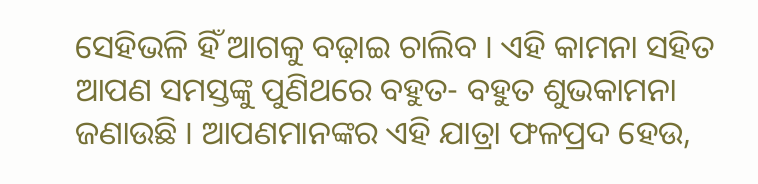ସେହିଭଳି ହିଁ ଆଗକୁ ବଢ଼ାଇ ଚାଲିବ । ଏହି କାମନା ସହିତ ଆପଣ ସମସ୍ତଙ୍କୁ ପୁଣିଥରେ ବହୁତ- ବହୁତ ଶୁଭକାମନା ଜଣାଉଛି । ଆପଣମାନଙ୍କର ଏହି ଯାତ୍ରା ଫଳପ୍ରଦ ହେଉ,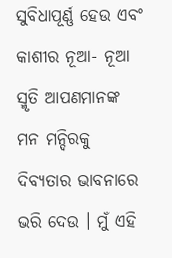ସୁବିଧାପୂର୍ଣ୍ଣ ହେଉ ଏବଂ କାଶୀର ନୂଆ- ନୂଆ ସ୍ମୃତି ଆପଣମାନଙ୍କ ମନ ମନ୍ଦିରକୁ ଦିବ୍ୟତାର ଭାବନାରେ ଭରି ଦେଉ । ମୁଁ ଏହି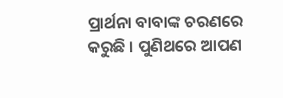ପ୍ରାର୍ଥନା ବାବାଙ୍କ ଚରଣରେ କରୁଛି । ପୁଣିଥରେ ଆପଣ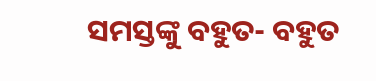ସମସ୍ତଙ୍କୁ ବହୁତ- ବହୁତ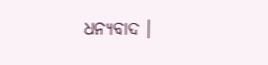ଧନ୍ୟବାଦ ।